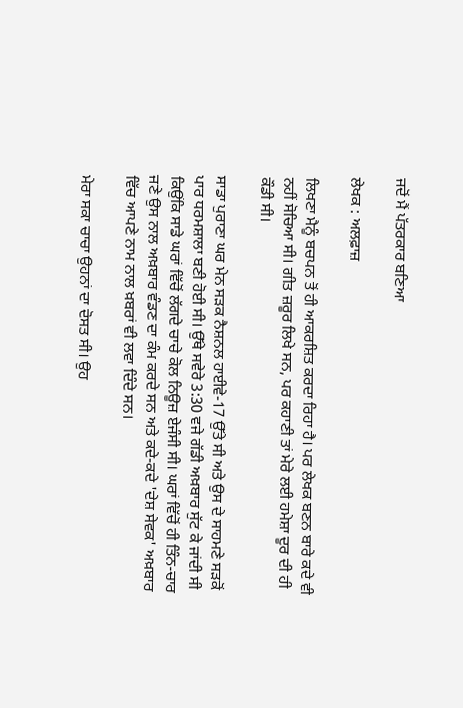ਜਦੋਂ ਮੈਂ ਪੱਤਰਕਾਰ ਬਣਿਆ

ਲੇਖਕ : ਅਲਫ਼ਾਜ਼

ਲਿਖਣਾ ਮੈਨੂੰ ਬਚਪਨ ਤੋਂ ਹੀ ਆਕਰਸ਼ਿਤ ਕਰਦਾ ਰਿਹਾ ਹੈ। ਪਰ ਲੇਖਕ ਬਣਨ ਬਾਰੇ ਕਦੇ ਵੀ ਨਹੀਂ ਸੋਚਿਆ ਸੀ। ਗੀਤ ਜ਼ਰੂਰ ਲਿਖੇ ਸਨ, ਪਰ ਕਹਾਣੀ ਤਾਂ ਮੇਰੇ ਲਈ ਹਮੇਸ਼ਾ ਦੂਰ ਦੀ ਹੀ ਕੌਡੀ ਸੀ।

ਸਾਡਾ ਪੁਰਾਣਾ ਘਰ ਮੇਨ ਸੜਕ ਨੈਸ਼ਨਲ ਹਾਈਵੇ-17 ਉੱਤੇ ਸੀ ਅਤੇ ਉਸ ਦੇ ਸਾਹਮਣੇ ਸੜਕੋਂ ਪਾਰ ਧਰਮਸ਼ਾਲਾ ਬਣੀ ਹੋਈ ਸੀ। ਉੱਥੇ ਸਵੇਰੇ 3:30 ਵਜੇ ਗੱਡੀ ਅਖ਼ਬਾਰ ਸੁੱਟ ਕੇ ਜਾਂਦੀ ਸੀ ਕਿਉਂਕਿ ਸਾਡੇ ਘਰਾਂ ਵਿੱਚੋਂ ਲੱਗਦੇ ਚਾਚੇ ਕੋਲ ਨਿਊਜ਼ ਏਜੰਸੀ ਸੀ। ਘਰਾਂ ਵਿੱਚੋਂ ਹੀ ਤਿੰਨ-ਚਾਰ ਜਣੇ ਉਸ ਨਾਲ ਅਖ਼ਬਾਰ ਵੰਡਣ ਦਾ ਕੰਮ ਕਰਦੇ ਸਨ ਅਤੇ ਕਦੇ-ਕਦੇ 'ਦੇਸ਼ ਸੇਵਕ' ਅਖ਼ਬਾਰ ਵਿੱਚ ਆਪਣੇ ਨਾਮ ਨਾਲ ਖ਼ਬਰਾਂ ਵੀ ਲਵਾ ਦਿੰਦੇ ਸਨ।

ਮੇਰਾ ਸਕਾ ਚਾਚਾ ਉਹਨਾਂ ਦਾ ਦੋਸਤ ਸੀ। ਉਹ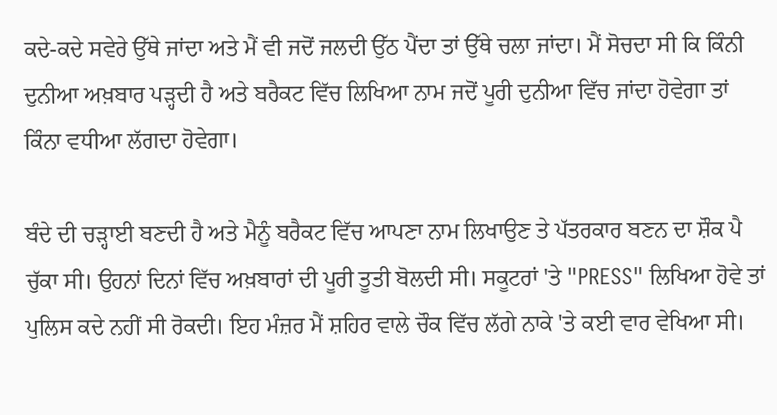ਕਦੇ-ਕਦੇ ਸਵੇਰੇ ਉੱਥੇ ਜਾਂਦਾ ਅਤੇ ਮੈਂ ਵੀ ਜਦੋਂ ਜਲਦੀ ਉੱਠ ਪੈਂਦਾ ਤਾਂ ਉੱਥੇ ਚਲਾ ਜਾਂਦਾ। ਮੈਂ ਸੋਚਦਾ ਸੀ ਕਿ ਕਿੰਨੀ ਦੁਨੀਆ ਅਖ਼ਬਾਰ ਪੜ੍ਹਦੀ ਹੈ ਅਤੇ ਬਰੈਕਟ ਵਿੱਚ ਲਿਖਿਆ ਨਾਮ ਜਦੋਂ ਪੂਰੀ ਦੁਨੀਆ ਵਿੱਚ ਜਾਂਦਾ ਹੋਵੇਗਾ ਤਾਂ ਕਿੰਨਾ ਵਧੀਆ ਲੱਗਦਾ ਹੋਵੇਗਾ।

ਬੰਦੇ ਦੀ ਚੜ੍ਹਾਈ ਬਣਦੀ ਹੈ ਅਤੇ ਮੈਨੂੰ ਬਰੈਕਟ ਵਿੱਚ ਆਪਣਾ ਨਾਮ ਲਿਖਾਉਣ ਤੇ ਪੱਤਰਕਾਰ ਬਣਨ ਦਾ ਸ਼ੌਕ ਪੈ ਚੁੱਕਾ ਸੀ। ਉਹਨਾਂ ਦਿਨਾਂ ਵਿੱਚ ਅਖ਼ਬਾਰਾਂ ਦੀ ਪੂਰੀ ਤੂਤੀ ਬੋਲਦੀ ਸੀ। ਸਕੂਟਰਾਂ 'ਤੇ "PRESS" ਲਿਖਿਆ ਹੋਵੇ ਤਾਂ ਪੁਲਿਸ ਕਦੇ ਨਹੀਂ ਸੀ ਰੋਕਦੀ। ਇਹ ਮੰਜ਼ਰ ਮੈਂ ਸ਼ਹਿਰ ਵਾਲੇ ਚੌਕ ਵਿੱਚ ਲੱਗੇ ਨਾਕੇ 'ਤੇ ਕਈ ਵਾਰ ਵੇਖਿਆ ਸੀ।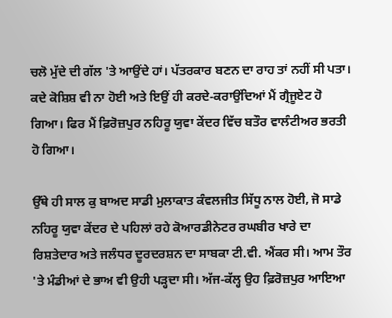ਚਲੋ ਮੁੱਦੇ ਦੀ ਗੱਲ 'ਤੇ ਆਉਂਦੇ ਹਾਂ। ਪੱਤਰਕਾਰ ਬਣਨ ਦਾ ਰਾਹ ਤਾਂ ਨਹੀਂ ਸੀ ਪਤਾ। ਕਦੇ ਕੋਸ਼ਿਸ਼ ਵੀ ਨਾ ਹੋਈ ਅਤੇ ਇਉਂ ਹੀ ਕਰਦੇ-ਕਰਾਉਂਦਿਆਂ ਮੈਂ ਗ੍ਰੈਜੂਏਟ ਹੋ ਗਿਆ। ਫਿਰ ਮੈਂ ਫ਼ਿਰੋਜ਼ਪੁਰ ਨਹਿਰੂ ਯੁਵਾ ਕੇਂਦਰ ਵਿੱਚ ਬਤੌਰ ਵਾਲੰਟੀਅਰ ਭਰਤੀ ਹੋ ਗਿਆ।

ਉੱਥੇ ਹੀ ਸਾਲ ਕੁ ਬਾਅਦ ਸਾਡੀ ਮੁਲਾਕਾਤ ਕੰਵਲਜੀਤ ਸਿੱਧੂ ਨਾਲ ਹੋਈ, ਜੋ ਸਾਡੇ ਨਹਿਰੂ ਯੁਵਾ ਕੇਂਦਰ ਦੇ ਪਹਿਲਾਂ ਰਹੇ ਕੋਆਰਡੀਨੇਟਰ ਰਘਬੀਰ ਖਾਰੇ ਦਾ ਰਿਸ਼ਤੇਦਾਰ ਅਤੇ ਜਲੰਧਰ ਦੂਰਦਰਸ਼ਨ ਦਾ ਸਾਬਕਾ ਟੀ.ਵੀ. ਐਂਕਰ ਸੀ। ਆਮ ਤੌਰ 'ਤੇ ਮੰਡੀਆਂ ਦੇ ਭਾਅ ਵੀ ਉਹੀ ਪੜ੍ਹਦਾ ਸੀ। ਅੱਜ-ਕੱਲ੍ਹ ਉਹ ਫ਼ਿਰੋਜ਼ਪੁਰ ਆਇਆ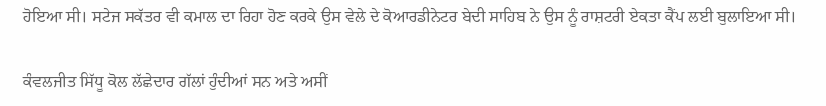ਹੋਇਆ ਸੀ। ਸਟੇਜ ਸਕੱਤਰ ਵੀ ਕਮਾਲ ਦਾ ਰਿਹਾ ਹੋਣ ਕਰਕੇ ਉਸ ਵੇਲੇ ਦੇ ਕੋਆਰਡੀਨੇਟਰ ਬੇਦੀ ਸਾਹਿਬ ਨੇ ਉਸ ਨੂੰ ਰਾਸ਼ਟਰੀ ਏਕਤਾ ਕੈਂਪ ਲਈ ਬੁਲਾਇਆ ਸੀ।

ਕੰਵਲਜੀਤ ਸਿੱਧੂ ਕੋਲ ਲੱਛੇਦਾਰ ਗੱਲਾਂ ਹੁੰਦੀਆਂ ਸਨ ਅਤੇ ਅਸੀਂ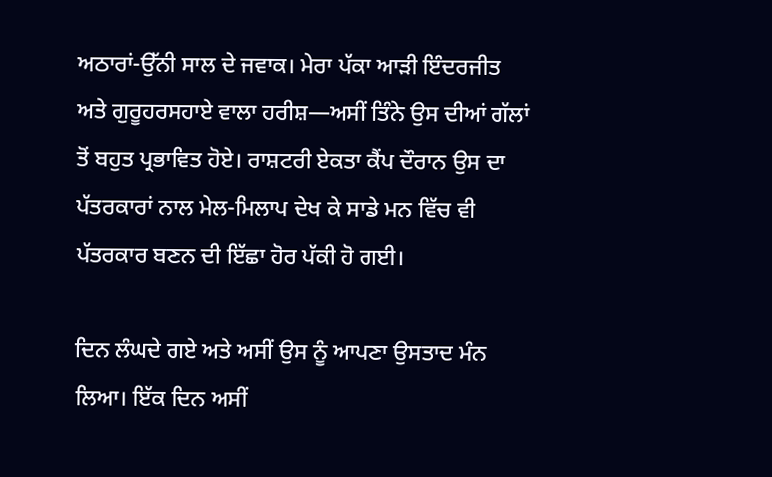ਅਠਾਰਾਂ-ਉੱਨੀ ਸਾਲ ਦੇ ਜਵਾਕ। ਮੇਰਾ ਪੱਕਾ ਆੜੀ ਇੰਦਰਜੀਤ ਅਤੇ ਗੁਰੂਹਰਸਹਾਏ ਵਾਲਾ ਹਰੀਸ਼—ਅਸੀਂ ਤਿੰਨੇ ਉਸ ਦੀਆਂ ਗੱਲਾਂ ਤੋਂ ਬਹੁਤ ਪ੍ਰਭਾਵਿਤ ਹੋਏ। ਰਾਸ਼ਟਰੀ ਏਕਤਾ ਕੈਂਪ ਦੌਰਾਨ ਉਸ ਦਾ ਪੱਤਰਕਾਰਾਂ ਨਾਲ ਮੇਲ-ਮਿਲਾਪ ਦੇਖ ਕੇ ਸਾਡੇ ਮਨ ਵਿੱਚ ਵੀ ਪੱਤਰਕਾਰ ਬਣਨ ਦੀ ਇੱਛਾ ਹੋਰ ਪੱਕੀ ਹੋ ਗਈ।

ਦਿਨ ਲੰਘਦੇ ਗਏ ਅਤੇ ਅਸੀਂ ਉਸ ਨੂੰ ਆਪਣਾ ਉਸਤਾਦ ਮੰਨ ਲਿਆ। ਇੱਕ ਦਿਨ ਅਸੀਂ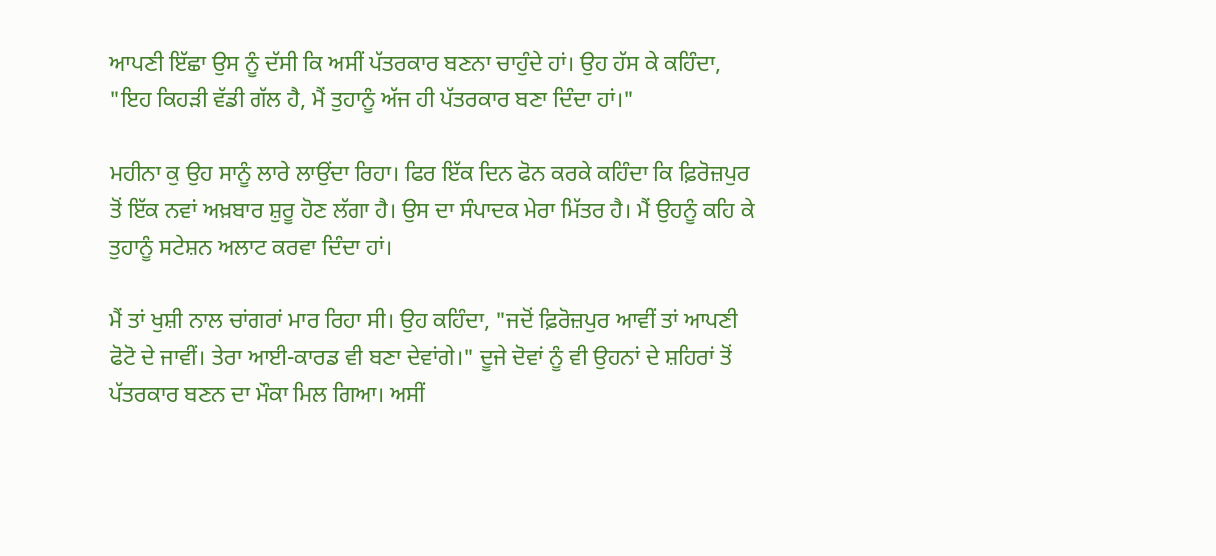ਆਪਣੀ ਇੱਛਾ ਉਸ ਨੂੰ ਦੱਸੀ ਕਿ ਅਸੀਂ ਪੱਤਰਕਾਰ ਬਣਨਾ ਚਾਹੁੰਦੇ ਹਾਂ। ਉਹ ਹੱਸ ਕੇ ਕਹਿੰਦਾ, "ਇਹ ਕਿਹੜੀ ਵੱਡੀ ਗੱਲ ਹੈ, ਮੈਂ ਤੁਹਾਨੂੰ ਅੱਜ ਹੀ ਪੱਤਰਕਾਰ ਬਣਾ ਦਿੰਦਾ ਹਾਂ।"

ਮਹੀਨਾ ਕੁ ਉਹ ਸਾਨੂੰ ਲਾਰੇ ਲਾਉਂਦਾ ਰਿਹਾ। ਫਿਰ ਇੱਕ ਦਿਨ ਫੋਨ ਕਰਕੇ ਕਹਿੰਦਾ ਕਿ ਫ਼ਿਰੋਜ਼ਪੁਰ ਤੋਂ ਇੱਕ ਨਵਾਂ ਅਖ਼ਬਾਰ ਸ਼ੁਰੂ ਹੋਣ ਲੱਗਾ ਹੈ। ਉਸ ਦਾ ਸੰਪਾਦਕ ਮੇਰਾ ਮਿੱਤਰ ਹੈ। ਮੈਂ ਉਹਨੂੰ ਕਹਿ ਕੇ ਤੁਹਾਨੂੰ ਸਟੇਸ਼ਨ ਅਲਾਟ ਕਰਵਾ ਦਿੰਦਾ ਹਾਂ।

ਮੈਂ ਤਾਂ ਖੁਸ਼ੀ ਨਾਲ ਚਾਂਗਰਾਂ ਮਾਰ ਰਿਹਾ ਸੀ। ਉਹ ਕਹਿੰਦਾ, "ਜਦੋਂ ਫ਼ਿਰੋਜ਼ਪੁਰ ਆਵੀਂ ਤਾਂ ਆਪਣੀ ਫੋਟੋ ਦੇ ਜਾਵੀਂ। ਤੇਰਾ ਆਈ-ਕਾਰਡ ਵੀ ਬਣਾ ਦੇਵਾਂਗੇ।" ਦੂਜੇ ਦੋਵਾਂ ਨੂੰ ਵੀ ਉਹਨਾਂ ਦੇ ਸ਼ਹਿਰਾਂ ਤੋਂ ਪੱਤਰਕਾਰ ਬਣਨ ਦਾ ਮੌਕਾ ਮਿਲ ਗਿਆ। ਅਸੀਂ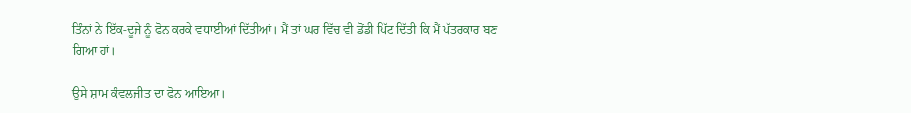ਤਿੰਨਾਂ ਨੇ ਇੱਕ-ਦੂਜੇ ਨੂੰ ਫੋਨ ਕਰਕੇ ਵਧਾਈਆਂ ਦਿੱਤੀਆਂ। ਮੈਂ ਤਾਂ ਘਰ ਵਿੱਚ ਵੀ ਡੋਂਡੀ ਪਿੱਟ ਦਿੱਤੀ ਕਿ ਮੈਂ ਪੱਤਰਕਾਰ ਬਣ ਗਿਆ ਹਾਂ।

ਉਸੇ ਸ਼ਾਮ ਕੰਵਲਜੀਤ ਦਾ ਫੋਨ ਆਇਆ।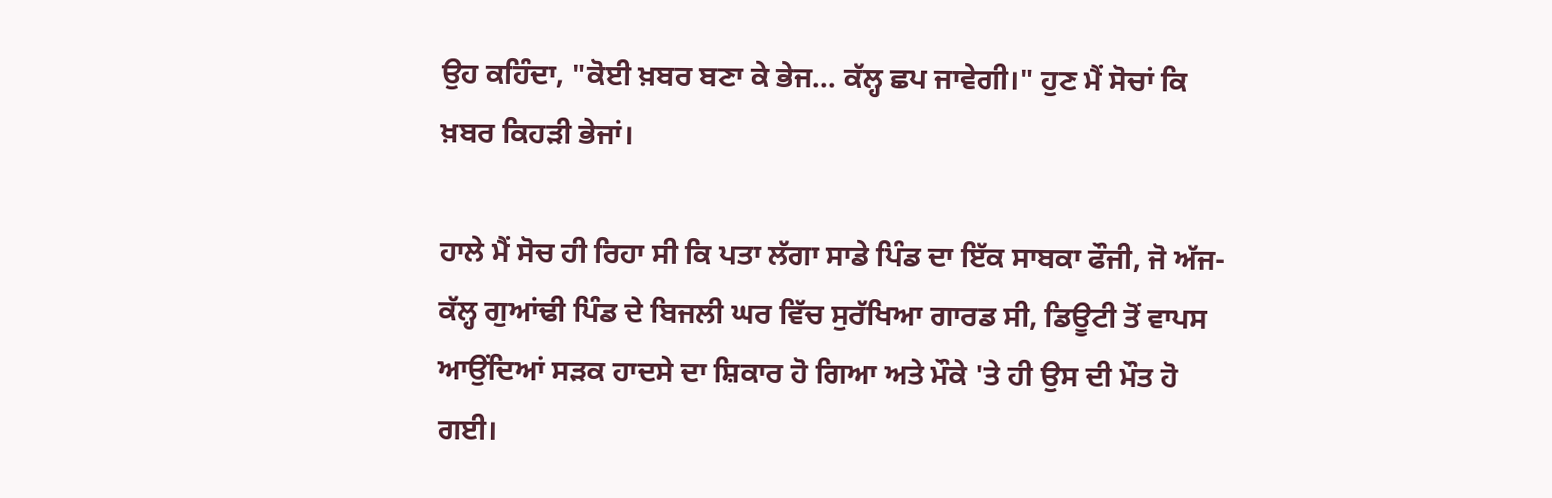ਉਹ ਕਹਿੰਦਾ, "ਕੋਈ ਖ਼ਬਰ ਬਣਾ ਕੇ ਭੇਜ... ਕੱਲ੍ਹ ਛਪ ਜਾਵੇਗੀ।" ਹੁਣ ਮੈਂ ਸੋਚਾਂ ਕਿ ਖ਼ਬਰ ਕਿਹੜੀ ਭੇਜਾਂ।

ਹਾਲੇ ਮੈਂ ਸੋਚ ਹੀ ਰਿਹਾ ਸੀ ਕਿ ਪਤਾ ਲੱਗਾ ਸਾਡੇ ਪਿੰਡ ਦਾ ਇੱਕ ਸਾਬਕਾ ਫੌਜੀ, ਜੋ ਅੱਜ-ਕੱਲ੍ਹ ਗੁਆਂਢੀ ਪਿੰਡ ਦੇ ਬਿਜਲੀ ਘਰ ਵਿੱਚ ਸੁਰੱਖਿਆ ਗਾਰਡ ਸੀ, ਡਿਊਟੀ ਤੋਂ ਵਾਪਸ ਆਉਂਦਿਆਂ ਸੜਕ ਹਾਦਸੇ ਦਾ ਸ਼ਿਕਾਰ ਹੋ ਗਿਆ ਅਤੇ ਮੌਕੇ 'ਤੇ ਹੀ ਉਸ ਦੀ ਮੌਤ ਹੋ ਗਈ।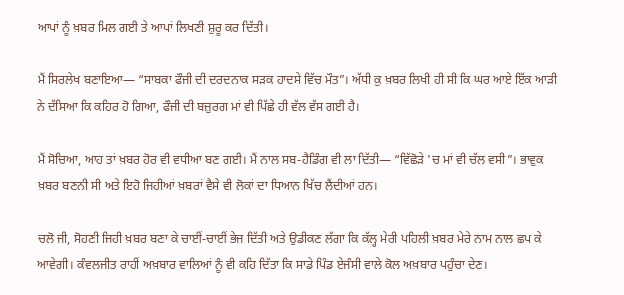ਆਪਾਂ ਨੂੰ ਖ਼ਬਰ ਮਿਲ ਗਈ ਤੇ ਆਪਾਂ ਲਿਖਣੀ ਸ਼ੁਰੂ ਕਰ ਦਿੱਤੀ।

ਮੈਂ ਸਿਰਲੇਖ ਬਣਾਇਆ— “ਸਾਬਕਾ ਫੌਜੀ ਦੀ ਦਰਦਨਾਕ ਸੜਕ ਹਾਦਸੇ ਵਿੱਚ ਮੌਤ”। ਅੱਧੀ ਕੁ ਖ਼ਬਰ ਲਿਖੀ ਹੀ ਸੀ ਕਿ ਘਰ ਆਏ ਇੱਕ ਆੜੀ ਨੇ ਦੱਸਿਆ ਕਿ ਕਹਿਰ ਹੋ ਗਿਆ, ਫੌਜੀ ਦੀ ਬਜ਼ੁਰਗ ਮਾਂ ਵੀ ਪਿੱਛੇ ਹੀ ਵੱਲ ਵੱਸ ਗਈ ਹੈ।

ਮੈਂ ਸੋਚਿਆ, ਆਹ ਤਾਂ ਖ਼ਬਰ ਹੋਰ ਵੀ ਵਧੀਆ ਬਣ ਗਈ। ਮੈਂ ਨਾਲ ਸਬ-ਹੈਡਿੰਗ ਵੀ ਲਾ ਦਿੱਤੀ— “ਵਿੱਛੋੜੇ 'ਚ ਮਾਂ ਵੀ ਚੱਲ ਵਸੀ”। ਭਾਵੁਕ ਖ਼ਬਰ ਬਣਨੀ ਸੀ ਅਤੇ ਇਹੋ ਜਿਹੀਆਂ ਖ਼ਬਰਾਂ ਵੈਸੇ ਵੀ ਲੋਕਾਂ ਦਾ ਧਿਆਨ ਖਿੱਚ ਲੈਂਦੀਆਂ ਹਨ।

ਚਲੋ ਜੀ, ਸੋਹਣੀ ਜਿਹੀ ਖ਼ਬਰ ਬਣਾ ਕੇ ਚਾਈਂ-ਚਾਈਂ ਭੇਜ ਦਿੱਤੀ ਅਤੇ ਉਡੀਕਣ ਲੱਗਾ ਕਿ ਕੱਲ੍ਹ ਮੇਰੀ ਪਹਿਲੀ ਖ਼ਬਰ ਮੇਰੇ ਨਾਮ ਨਾਲ ਛਪ ਕੇ ਆਵੇਗੀ। ਕੰਵਲਜੀਤ ਰਾਹੀਂ ਅਖ਼ਬਾਰ ਵਾਲਿਆਂ ਨੂੰ ਵੀ ਕਹਿ ਦਿੱਤਾ ਕਿ ਸਾਡੇ ਪਿੰਡ ਏਜੰਸੀ ਵਾਲੇ ਕੋਲ ਅਖ਼ਬਾਰ ਪਹੁੰਚਾ ਦੇਣ।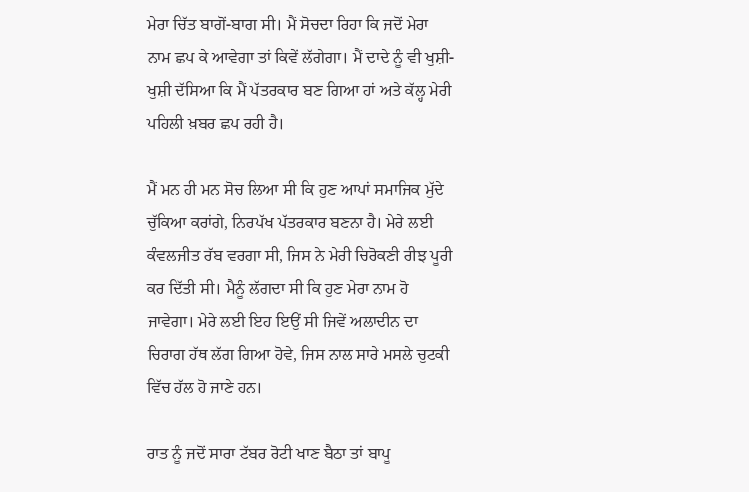ਮੇਰਾ ਚਿੱਤ ਬਾਗੋਂ-ਬਾਗ ਸੀ। ਮੈਂ ਸੋਚਦਾ ਰਿਹਾ ਕਿ ਜਦੋਂ ਮੇਰਾ ਨਾਮ ਛਪ ਕੇ ਆਵੇਗਾ ਤਾਂ ਕਿਵੇਂ ਲੱਗੇਗਾ। ਮੈਂ ਦਾਦੇ ਨੂੰ ਵੀ ਖੁਸ਼ੀ-ਖੁਸ਼ੀ ਦੱਸਿਆ ਕਿ ਮੈਂ ਪੱਤਰਕਾਰ ਬਣ ਗਿਆ ਹਾਂ ਅਤੇ ਕੱਲ੍ਹ ਮੇਰੀ ਪਹਿਲੀ ਖ਼ਬਰ ਛਪ ਰਹੀ ਹੈ।

ਮੈਂ ਮਨ ਹੀ ਮਨ ਸੋਚ ਲਿਆ ਸੀ ਕਿ ਹੁਣ ਆਪਾਂ ਸਮਾਜਿਕ ਮੁੱਦੇ ਚੁੱਕਿਆ ਕਰਾਂਗੇ, ਨਿਰਪੱਖ ਪੱਤਰਕਾਰ ਬਣਨਾ ਹੈ। ਮੇਰੇ ਲਈ ਕੰਵਲਜੀਤ ਰੱਬ ਵਰਗਾ ਸੀ, ਜਿਸ ਨੇ ਮੇਰੀ ਚਿਰੋਕਣੀ ਰੀਝ ਪੂਰੀ ਕਰ ਦਿੱਤੀ ਸੀ। ਮੈਨੂੰ ਲੱਗਦਾ ਸੀ ਕਿ ਹੁਣ ਮੇਰਾ ਨਾਮ ਹੋ ਜਾਵੇਗਾ। ਮੇਰੇ ਲਈ ਇਹ ਇਉਂ ਸੀ ਜਿਵੇਂ ਅਲਾਦੀਨ ਦਾ ਚਿਰਾਗ ਹੱਥ ਲੱਗ ਗਿਆ ਹੋਵੇ, ਜਿਸ ਨਾਲ ਸਾਰੇ ਮਸਲੇ ਚੁਟਕੀ ਵਿੱਚ ਹੱਲ ਹੋ ਜਾਣੇ ਹਨ।

ਰਾਤ ਨੂੰ ਜਦੋਂ ਸਾਰਾ ਟੱਬਰ ਰੋਟੀ ਖਾਣ ਬੈਠਾ ਤਾਂ ਬਾਪੂ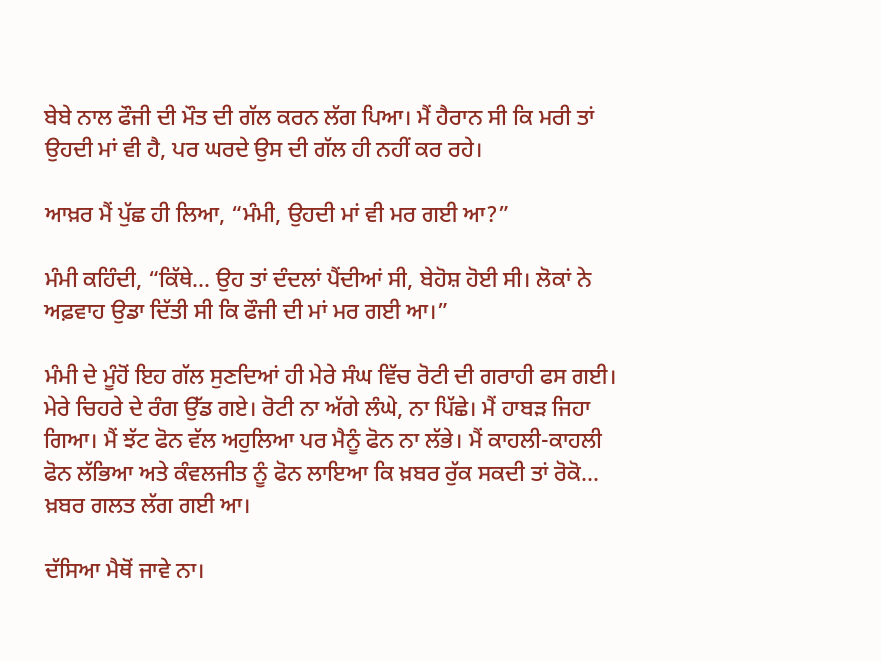ਬੇਬੇ ਨਾਲ ਫੌਜੀ ਦੀ ਮੌਤ ਦੀ ਗੱਲ ਕਰਨ ਲੱਗ ਪਿਆ। ਮੈਂ ਹੈਰਾਨ ਸੀ ਕਿ ਮਰੀ ਤਾਂ ਉਹਦੀ ਮਾਂ ਵੀ ਹੈ, ਪਰ ਘਰਦੇ ਉਸ ਦੀ ਗੱਲ ਹੀ ਨਹੀਂ ਕਰ ਰਹੇ।

ਆਖ਼ਰ ਮੈਂ ਪੁੱਛ ਹੀ ਲਿਆ, “ਮੰਮੀ, ਉਹਦੀ ਮਾਂ ਵੀ ਮਰ ਗਈ ਆ?”

ਮੰਮੀ ਕਹਿੰਦੀ, “ਕਿੱਥੇ... ਉਹ ਤਾਂ ਦੰਦਲਾਂ ਪੈਂਦੀਆਂ ਸੀ, ਬੇਹੋਸ਼ ਹੋਈ ਸੀ। ਲੋਕਾਂ ਨੇ ਅਫ਼ਵਾਹ ਉਡਾ ਦਿੱਤੀ ਸੀ ਕਿ ਫੌਜੀ ਦੀ ਮਾਂ ਮਰ ਗਈ ਆ।”

ਮੰਮੀ ਦੇ ਮੂੰਹੋਂ ਇਹ ਗੱਲ ਸੁਣਦਿਆਂ ਹੀ ਮੇਰੇ ਸੰਘ ਵਿੱਚ ਰੋਟੀ ਦੀ ਗਰਾਹੀ ਫਸ ਗਈ। ਮੇਰੇ ਚਿਹਰੇ ਦੇ ਰੰਗ ਉੱਡ ਗਏ। ਰੋਟੀ ਨਾ ਅੱਗੇ ਲੰਘੇ, ਨਾ ਪਿੱਛੇ। ਮੈਂ ਹਾਬੜ ਜਿਹਾ ਗਿਆ। ਮੈਂ ਝੱਟ ਫੋਨ ਵੱਲ ਅਹੁਲਿਆ ਪਰ ਮੈਨੂੰ ਫੋਨ ਨਾ ਲੱਭੇ। ਮੈਂ ਕਾਹਲੀ-ਕਾਹਲੀ ਫੋਨ ਲੱਭਿਆ ਅਤੇ ਕੰਵਲਜੀਤ ਨੂੰ ਫੋਨ ਲਾਇਆ ਕਿ ਖ਼ਬਰ ਰੁੱਕ ਸਕਦੀ ਤਾਂ ਰੋਕੋ... ਖ਼ਬਰ ਗਲਤ ਲੱਗ ਗਈ ਆ।

ਦੱਸਿਆ ਮੈਥੋਂ ਜਾਵੇ ਨਾ।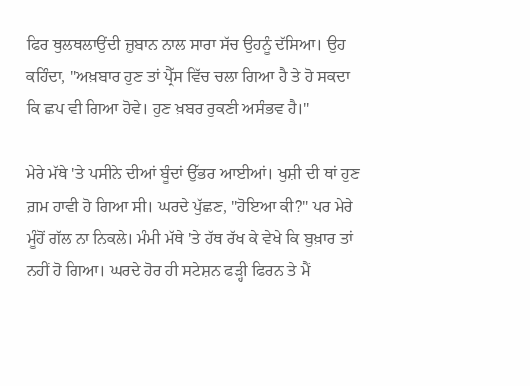ਫਿਰ ਥੁਲਥਲਾਉਂਦੀ ਜ਼ੁਬਾਨ ਨਾਲ ਸਾਰਾ ਸੱਚ ਉਹਨੂੰ ਦੱਸਿਆ। ਉਹ ਕਹਿੰਦਾ, "ਅਖ਼ਬਾਰ ਹੁਣ ਤਾਂ ਪ੍ਰੈੱਸ ਵਿੱਚ ਚਲਾ ਗਿਆ ਹੈ ਤੇ ਹੋ ਸਕਦਾ ਕਿ ਛਪ ਵੀ ਗਿਆ ਹੋਵੇ। ਹੁਣ ਖ਼ਬਰ ਰੁਕਣੀ ਅਸੰਭਵ ਹੈ।"

ਮੇਰੇ ਮੱਥੇ 'ਤੇ ਪਸੀਨੇ ਦੀਆਂ ਬੂੰਦਾਂ ਉੱਭਰ ਆਈਆਂ। ਖੁਸ਼ੀ ਦੀ ਥਾਂ ਹੁਣ ਗ਼ਮ ਹਾਵੀ ਹੋ ਗਿਆ ਸੀ। ਘਰਦੇ ਪੁੱਛਣ, "ਹੋਇਆ ਕੀ?" ਪਰ ਮੇਰੇ ਮੂੰਹੋਂ ਗੱਲ ਨਾ ਨਿਕਲੇ। ਮੰਮੀ ਮੱਥੇ 'ਤੇ ਹੱਥ ਰੱਖ ਕੇ ਵੇਖੇ ਕਿ ਬੁਖ਼ਾਰ ਤਾਂ ਨਹੀਂ ਹੋ ਗਿਆ। ਘਰਦੇ ਹੋਰ ਹੀ ਸਟੇਸ਼ਨ ਫੜ੍ਹੀ ਫਿਰਨ ਤੇ ਮੈਂ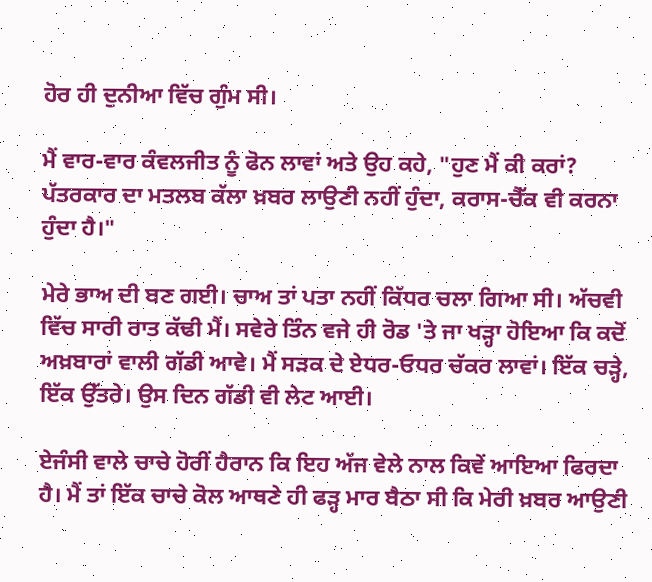ਹੋਰ ਹੀ ਦੁਨੀਆ ਵਿੱਚ ਗੁੰਮ ਸੀ।

ਮੈਂ ਵਾਰ-ਵਾਰ ਕੰਵਲਜੀਤ ਨੂੰ ਫੋਨ ਲਾਵਾਂ ਅਤੇ ਉਹ ਕਹੇ, "ਹੁਣ ਮੈਂ ਕੀ ਕਰਾਂ? ਪੱਤਰਕਾਰ ਦਾ ਮਤਲਬ ਕੱਲਾ ਖ਼ਬਰ ਲਾਉਣੀ ਨਹੀਂ ਹੁੰਦਾ, ਕਰਾਸ-ਚੈੱਕ ਵੀ ਕਰਨਾ ਹੁੰਦਾ ਹੈ।"

ਮੇਰੇ ਭਾਅ ਦੀ ਬਣ ਗਈ। ਚਾਅ ਤਾਂ ਪਤਾ ਨਹੀਂ ਕਿੱਧਰ ਚਲਾ ਗਿਆ ਸੀ। ਅੱਚਵੀ ਵਿੱਚ ਸਾਰੀ ਰਾਤ ਕੱਢੀ ਮੈਂ। ਸਵੇਰੇ ਤਿੰਨ ਵਜੇ ਹੀ ਰੋਡ 'ਤੇ ਜਾ ਖੜ੍ਹਾ ਹੋਇਆ ਕਿ ਕਦੋਂ ਅਖ਼ਬਾਰਾਂ ਵਾਲੀ ਗੱਡੀ ਆਵੇ। ਮੈਂ ਸੜਕ ਦੇ ਏਧਰ-ਓਧਰ ਚੱਕਰ ਲਾਵਾਂ। ਇੱਕ ਚੜ੍ਹੇ, ਇੱਕ ਉੱਤਰੇ। ਉਸ ਦਿਨ ਗੱਡੀ ਵੀ ਲੇਟ ਆਈ।

ਏਜੰਸੀ ਵਾਲੇ ਚਾਚੇ ਹੋਰੀਂ ਹੈਰਾਨ ਕਿ ਇਹ ਅੱਜ ਵੇਲੇ ਨਾਲ ਕਿਵੇਂ ਆਇਆ ਫਿਰਦਾ ਹੈ। ਮੈਂ ਤਾਂ ਇੱਕ ਚਾਚੇ ਕੋਲ ਆਥਣੇ ਹੀ ਫੜ੍ਹ ਮਾਰ ਬੈਠਾ ਸੀ ਕਿ ਮੇਰੀ ਖ਼ਬਰ ਆਉਣੀ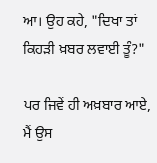ਆ। ਉਹ ਕਹੇ, "ਦਿਖਾ ਤਾਂ ਕਿਹੜੀ ਖ਼ਬਰ ਲਵਾਈ ਤੂੰ?"

ਪਰ ਜਿਵੇਂ ਹੀ ਅਖ਼ਬਾਰ ਆਏ, ਮੈਂ ਉਸ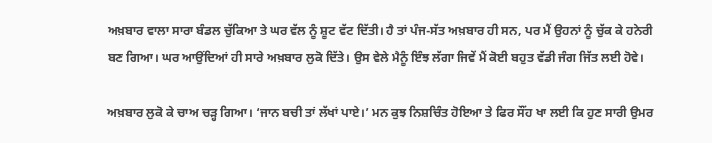ਅਖ਼ਬਾਰ ਵਾਲਾ ਸਾਰਾ ਬੰਡਲ ਚੁੱਕਿਆ ਤੇ ਘਰ ਵੱਲ ਨੂੰ ਸ਼ੂਟ ਵੱਟ ਦਿੱਤੀ। ਹੈ ਤਾਂ ਪੰਜ-ਸੱਤ ਅਖ਼ਬਾਰ ਹੀ ਸਨ, ਪਰ ਮੈਂ ਉਹਨਾਂ ਨੂੰ ਚੁੱਕ ਕੇ ਹਨੇਰੀ ਬਣ ਗਿਆ। ਘਰ ਆਉਂਦਿਆਂ ਹੀ ਸਾਰੇ ਅਖ਼ਬਾਰ ਲੁਕੋ ਦਿੱਤੇ। ਉਸ ਵੇਲੇ ਮੈਨੂੰ ਇੰਝ ਲੱਗਾ ਜਿਵੇਂ ਮੈਂ ਕੋਈ ਬਹੁਤ ਵੱਡੀ ਜੰਗ ਜਿੱਤ ਲਈ ਹੋਵੇ।

ਅਖ਼ਬਾਰ ਲੁਕੋ ਕੇ ਚਾਅ ਚੜ੍ਹ ਗਿਆ। ‘ਜਾਨ ਬਚੀ ਤਾਂ ਲੱਖਾਂ ਪਾਏ।’ ਮਨ ਕੁਝ ਨਿਸ਼ਚਿੰਤ ਹੋਇਆ ਤੇ ਫਿਰ ਸੌਂਹ ਖਾ ਲਈ ਕਿ ਹੁਣ ਸਾਰੀ ਉਮਰ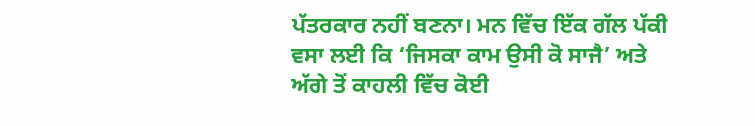ਪੱਤਰਕਾਰ ਨਹੀਂ ਬਣਨਾ। ਮਨ ਵਿੱਚ ਇੱਕ ਗੱਲ ਪੱਕੀ ਵਸਾ ਲਈ ਕਿ ‘ਜਿਸਕਾ ਕਾਮ ਉਸੀ ਕੋ ਸਾਜੈ’ ਅਤੇ ਅੱਗੇ ਤੋਂ ਕਾਹਲੀ ਵਿੱਚ ਕੋਈ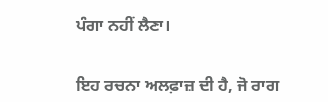ਪੰਗਾ ਨਹੀਂ ਲੈਣਾ।


ਇਹ ਰਚਨਾ ਅਲਫ਼ਾਜ਼ ਦੀ ਹੈ, ਜੋ ਰਾਗ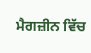ਮੈਗਜ਼ੀਨ ਵਿੱਚ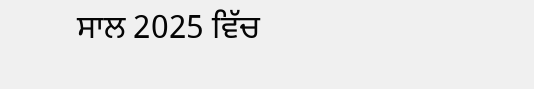ਸਾਲ 2025 ਵਿੱਚ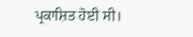ਪ੍ਰਕਾਸ਼ਿਤ ਹੋਈ ਸੀ।